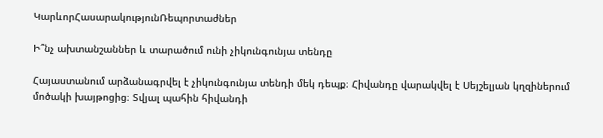ԿարևորՀասարակությունՌեպորտաժներ

Ի՞նչ ախտանշաններ և տարածում ունի չիկունգունյա տենդը

Հայաստանում արձանագրվել է չիկունգունյա տենդի մեկ դեպք։ Հիվանդը վարակվել է Սեյշելյան կղզիներում մոծակի խայթոցից։ Տվյալ պահին հիվանդի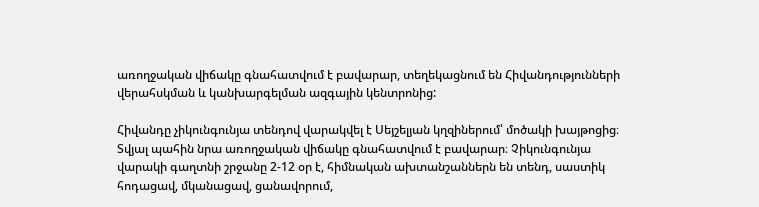առողջական վիճակը գնահատվում է բավարար, տեղեկացնում են Հիվանդությունների վերահսկման և կանխարգելման ազգային կենտրոնից:

Հիվանդը չիկունգունյա տենդով վարակվել է Սեյշելյան կղզիներում՝ մոծակի խայթոցից։ Տվյալ պահին նրա առողջական վիճակը գնահատվում է բավարար։ Չիկունգունյա վարակի գաղտնի շրջանը 2-12 օր է, հիմնական ախտանշաններն են տենդ, սաստիկ հոդացավ, մկանացավ, ցանավորում,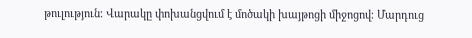թուլություն։ Վարակը փոխանցվում է մոծակի խայթոցի միջոցով։ Մարդուց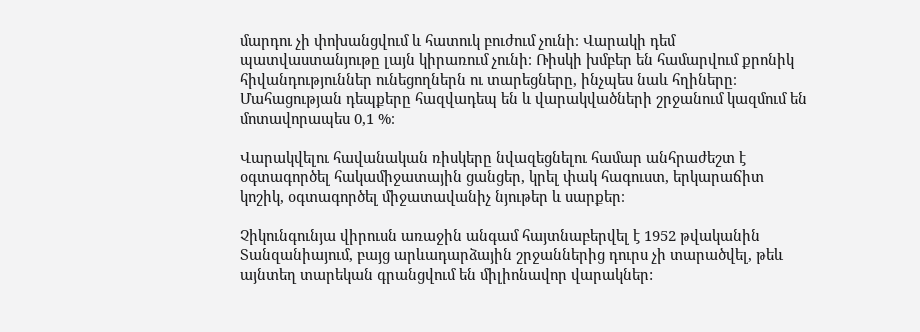մարդու չի փոխանցվում և հատուկ բուժում չունի։ Վարակի դեմ պատվաստանյութը լայն կիրառում չունի։ Ռիսկի խմբեր են համարվում քրոնիկ հիվանդություններ ունեցողներն ու տարեցները, ինչպես նաև հղիները։ Մահացության դեպքերը հազվադեպ են և վարակվածների շրջանում կազմում են մոտավորապես 0,1 %։

Վարակվելու հավանական ռիսկերը նվազեցնելու համար անհրաժեշտ է օգտագործել հակամիջատային ցանցեր, կրել փակ հագուստ, երկարաճիտ կոշիկ, օգտագործել միջատավանիչ նյութեր և սարքեր։

Չիկունգունյա վիրուսն առաջին անգամ հայտնաբերվել է 1952 թվականին Տանզանիայում, բայց արևադարձային շրջաններից դուրս չի տարածվել, թեև այնտեղ տարեկան գրանցվում են միլիոնավոր վարակներ: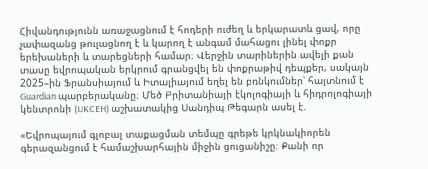Հիվանդությունն առաջացնում է հոդերի ուժեղ և երկարատև ցավ, որը չափազանց թուլացնող է և կարող է անգամ մահացու լինել փոքր երեխաների և տարեցների համար։ Վերջին տարիներին ավելի քան տասը եվրոպական երկրում գրանցվել են փոքրաթիվ դեպքեր, սակայն 2025–ին Ֆրանսիայում և Իտալիայում եղել են բռնկումներ՝ հայտնում է Guardian պարբերականը։ Մեծ Բրիտանիայի էկոլոգիայի և հիդրոլոգիայի կենտրոնի (UKCEH) աշխատակից Սանդիպ Թեգարն ասել է.

«Եվրոպայում գլոբալ տաքացման տեմպը գրեթե կրկնակիորեն գերազանցում է համաշխարհային միջին ցուցանիշը։ Քանի որ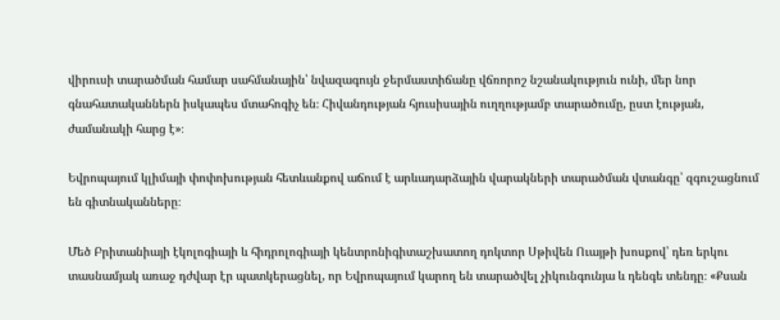վիրուսի տարածման համար սահմանային՝ նվազագույն ջերմաստիճանը վճռորոշ նշանակություն ունի, մեր նոր գնահատականներն իսկապես մտահոգիչ են։ Հիվանդության հյուսիսային ուղղությամբ տարածումը, ըստ էության, ժամանակի հարց է»։

Եվրոպայում կլիմայի փոփոխության հետևանքով աճում է արևադարձային վարակների տարածման վտանգը՝ զգուշացնում են գիտնականները։

Մեծ Բրիտանիայի էկոլոգիայի և հիդրոլոգիայի կենտրոնիգիտաշխատող դոկտոր Սթիվեն Ուայթի խոսքով՝ դեռ երկու տասնամյակ առաջ դժվար էր պատկերացնել, որ Եվրոպայում կարող են տարածվել չիկունգունյա և դենգե տենդը։ «Քսան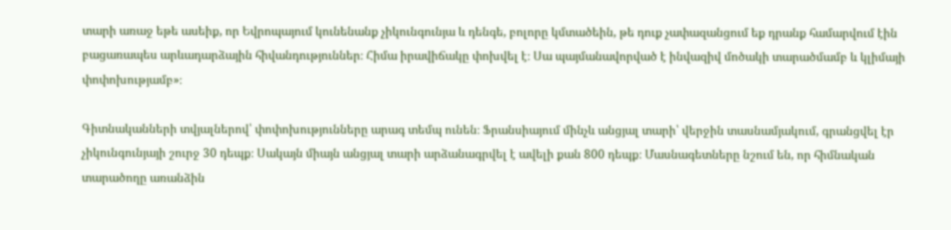տարի առաջ եթե ասեիք, որ Եվրոպայում կունենանք չիկունգունյա և դենգե, բոլորը կմտածեին, թե դուք չափազանցում եք դրանք համարվում էին բացառապես արևադարձային հիվանդություններ։ Հիմա իրավիճակը փոխվել է։ Սա պայմանավորված է ինվազիվ մոծակի տարածմամբ և կլիմայի փոփոխությամբ»։

Գիտնականների տվյալներով՝ փոփոխությունները արագ տեմպ ունեն։ Ֆրանսիայում մինչև անցյալ տարի՝ վերջին տասնամյակում, գրանցվել էր չիկունգունյայի շուրջ 30 դեպք։ Սակայն միայն անցյալ տարի արձանագրվել է ավելի քան 800 դեպք։ Մասնագետները նշում են, որ հիմնական տարածողը առանձին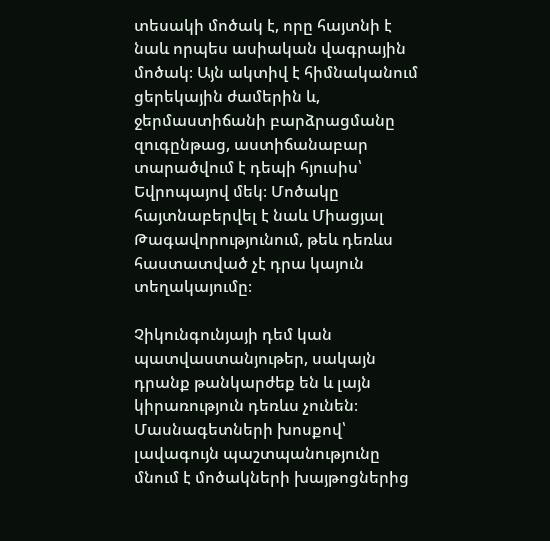տեսակի մոծակ է, որը հայտնի է նաև որպես ասիական վագրային մոծակ։ Այն ակտիվ է հիմնականում ցերեկային ժամերին և, ջերմաստիճանի բարձրացմանը զուգընթաց, աստիճանաբար տարածվում է դեպի հյուսիս՝ Եվրոպայով մեկ։ Մոծակը հայտնաբերվել է նաև Միացյալ Թագավորությունում, թեև դեռևս հաստատված չէ դրա կայուն տեղակայումը։

Չիկունգունյայի դեմ կան պատվաստանյութեր, սակայն դրանք թանկարժեք են և լայն կիրառություն դեռևս չունեն։ Մասնագետների խոսքով՝ լավագույն պաշտպանությունը մնում է մոծակների խայթոցներից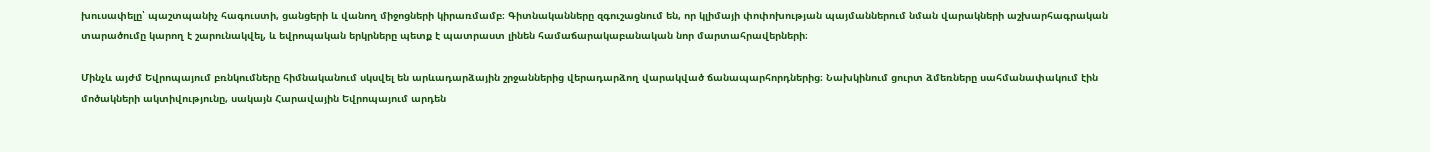խուսափելը՝ պաշտպանիչ հագուստի, ցանցերի և վանող միջոցների կիրառմամբ։ Գիտնականները զգուշացնում են, որ կլիմայի փոփոխության պայմաններում նման վարակների աշխարհագրական տարածումը կարող է շարունակվել, և եվրոպական երկրները պետք է պատրաստ լինեն համաճարակաբանական նոր մարտահրավերների։

Մինչև այժմ Եվրոպայում բռնկումները հիմնականում սկսվել են արևադարձային շրջաններից վերադարձող վարակված ճանապարհորդներից։ Նախկինում ցուրտ ձմեռները սահմանափակում էին մոծակների ակտիվությունը, սակայն Հարավային Եվրոպայում արդեն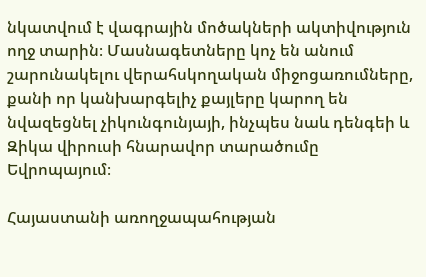նկատվում է վագրային մոծակների ակտիվություն ողջ տարին։ Մասնագետները կոչ են անում շարունակելու վերահսկողական միջոցառումները, քանի որ կանխարգելիչ քայլերը կարող են նվազեցնել չիկունգունյայի, ինչպես նաև դենգեի և Զիկա վիրուսի հնարավոր տարածումը Եվրոպայում։

Հայաստանի առողջապահության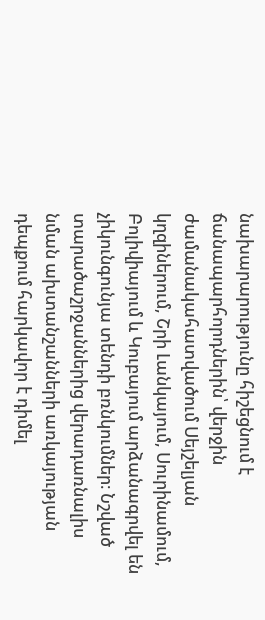նախարարությունը հիշեցնում է ճանապարհորդներին՝ վերջին ժամանակահատվածում Սեյշելյան կղզիներում, Շրի Լանկայում, Սուրինամում, Բոլիվիայում և Կուբայում արձանագրվել են չիկունգունյա տենդի բռնկումներ։ Նշված տարածաշրջաններից վերադառնալիս նման ախտանշանների առկայության դեպքում հարկավոր է դիմել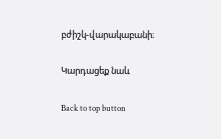բժիշկ-վարակաբանի։

Կարդացեք նաև

Back to top button